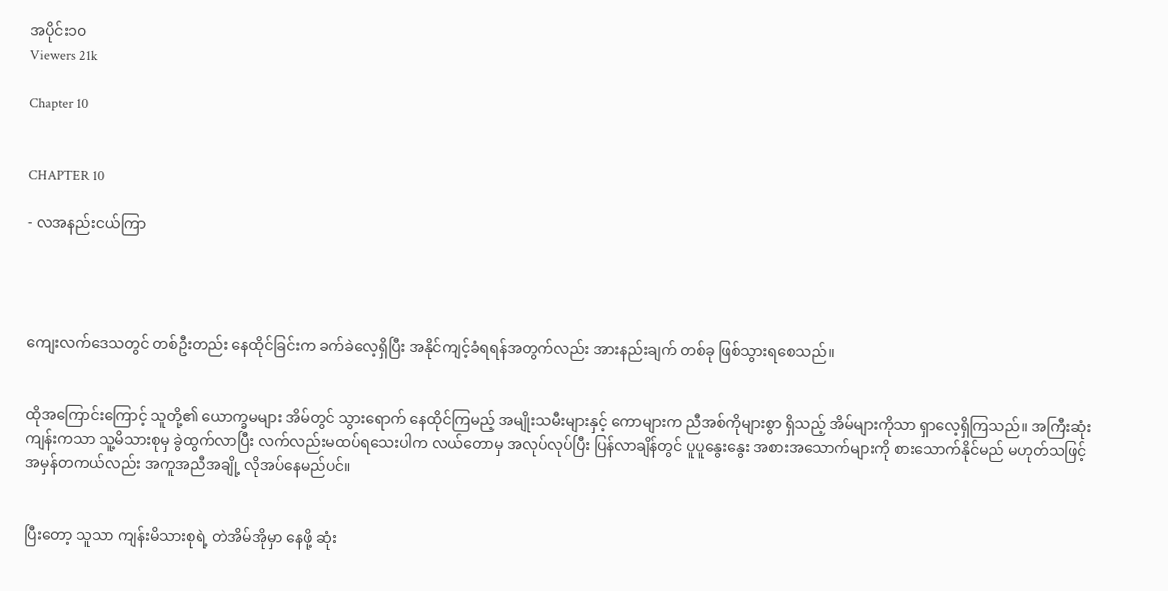အပိုင်း၁၀
Viewers 21k

Chapter 10


CHAPTER 10

- လအနည်းငယ်ကြာ




ကျေးလက်ဒေသတွင် တစ်ဦးတည်း နေထိုင်ခြင်းက ခက်ခဲလေ့ရှိပြီး အနိုင်ကျင့်ခံရရန်အတွက်လည်း အားနည်းချက် တစ်ခု ဖြစ်သွားရစေသည်။


ထိုအကြောင်းကြောင့် သူတို့၏ ယောက္ခမများ အိမ်တွင် သွားရောက် နေထိုင်ကြမည့် အမျိုးသမီးများနှင့် ကောများက ညီအစ်ကိုများစွာ ရှိသည့် အိမ်များကိုသာ ရှာလေ့ရှိကြသည်။ အကြီးဆုံးကျန်းကသာ သူ့မိသားစုမှ ခွဲထွက်လာပြီး လက်လည်းမထပ်ရသေးပါက လယ်တောမှ အလုပ်လုပ်ပြီး ပြန်လာချိန်တွင် ပူပူနွေးနွေး အစားအသောက်များကို စားသောက်နိုင်မည် မဟုတ်သဖြင့် အမှန်တကယ်လည်း အကူအညီအချို့ လိုအပ်နေမည်ပင်။


ပြီးတော့ သူသာ ကျန်းမိသားစုရဲ့ တဲအိမ်အိုမှာ နေဖို့ ဆုံး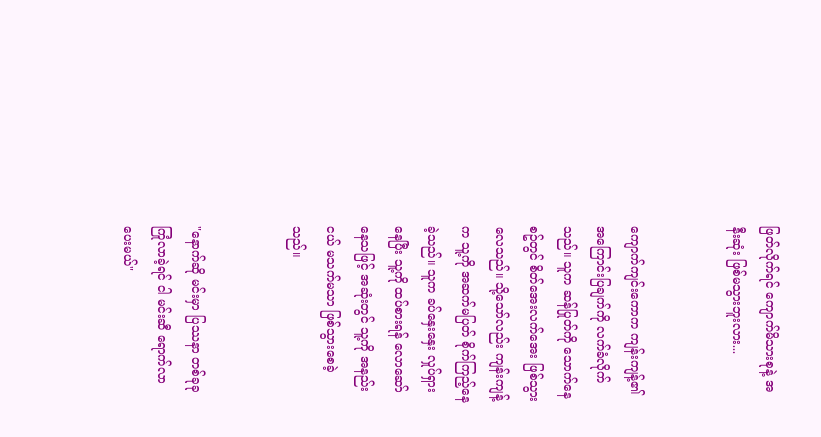ဖြတ်လိုက်ရင် ကျောက်မိသားစုနဲ့ အနီးဆုံး ဖြစ်မသွားဘူးလား...


ကျောက်ကျင်းကောက ကျန်းကျန့်၏ အကြောင်းပြချက်ကို လက်ခံလိုက်သည်။ သူက ဆန်ပြုတ်ကို သောက်နေစဥ်တွင် စိတ်အေးလက်အေး ဖြစ်သွားလေသည်။ သို့သော်လည်း ကျန်းကျန့်က သူ့ကို အဆက်မပြတ် စိုက်ကြည့်နေခဲ့သည်။ သူက ခပ်နှေးနှေး လှုပ်ရှားနေပြီး သူ့ကို ထပ်စားရန် လောဆော်နေသဖြင့် အဆုံးတွင် သူ့ကို အနည်းငယ် မသက်မသာ ဖြစ်သွားစေခဲ့သည်။


"နောက်ဆို မင်းမှာ ပြဿနာ တစ်ခုခု ကြုံလာခဲ့ရင် ငါ မင်းဆီ ရောက်လာပေးမယ်"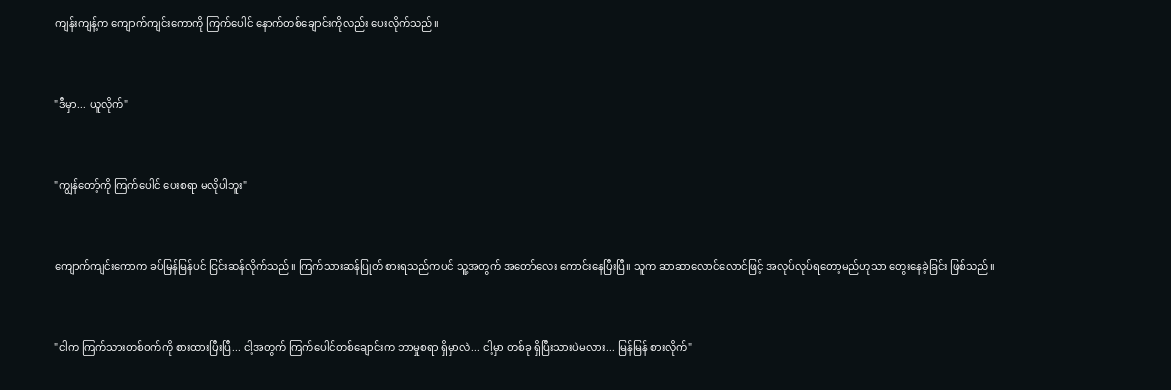ကျန်းကျန့်က ကျောက်ကျင်းကောကို ကြက်ပေါင် နောက်တစ်ချောင်းကိုလည်း ပေးလိုက်သည်။


"ဒီမှာ... ယူလိုက်"


"ကျွန်တော့်ကို ကြက်ပေါင် ပေးစရာ မလိုပါဘူး"


ကျောက်ကျင်းကောက ခပ်မြန်မြန်ပင် ငြင်းဆန်လိုက်သည်။ ကြက်သားဆန်ပြုတ် စားရသည်ကပင် သူ့အတွက် အတော်လေး ကောင်းနေပြီးပြီ။ သူက ဆာဆာလောင်လောင်ဖြင့် အလုပ်လုပ်ရတော့မည်ဟုသာ တွေးနေခဲ့ခြင်း ဖြစ်သည်။


"ငါက ကြက်သားတစ်ဝက်ကို စားထားပြီးပြီ... ငါ့အတွက် ကြက်ပေါင်တစ်ချောင်းက ဘာမှုစရာ ရှိမှာလဲ... ငါ့မှာ တစ်ခု ရှိပြီးသားပဲမလား... မြန်မြန် စားလိုက်"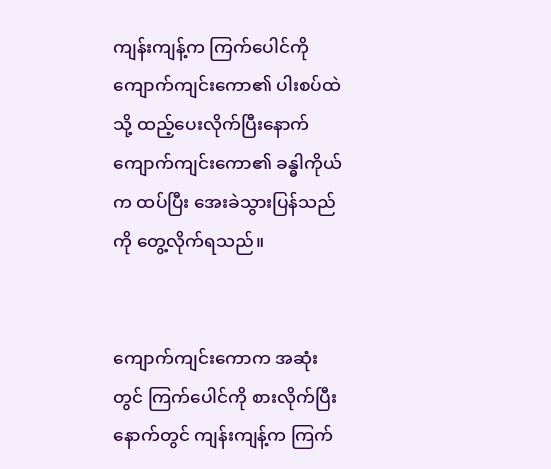ကျန်းကျန့်က ကြက်ပေါင်ကို ကျောက်ကျင်းကော၏ ပါးစပ်ထဲသို့ ထည့်ပေးလိုက်ပြီးနောက် ကျောက်ကျင်းကော၏ ခန္ဓါကိုယ်က ထပ်ပြီး အေးခဲသွားပြန်သည်ကို တွေ့လိုက်ရသည်။


ကျောက်ကျင်းကောက အဆုံးတွင် ကြက်ပေါင်ကို စားလိုက်ပြီးနောက်တွင် ကျန်းကျန့်က ကြက်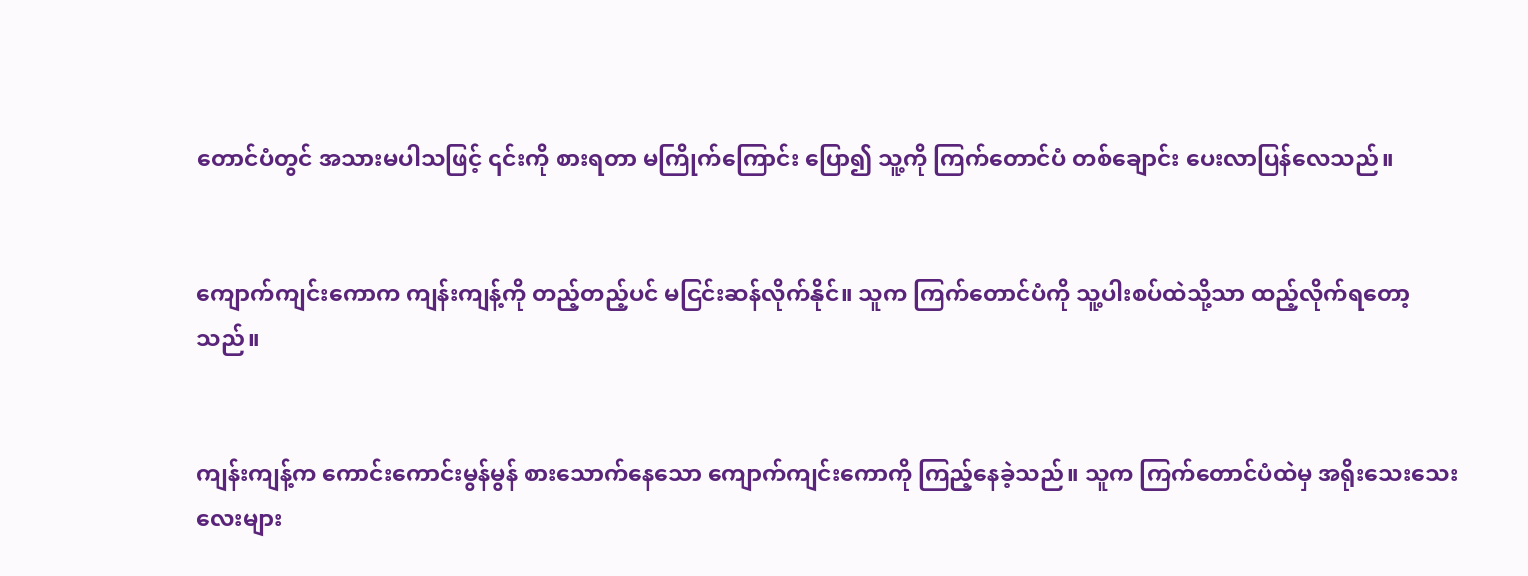တောင်ပံတွင် အသားမပါသဖြင့် ၎င်းကို စားရတာ မကြိုက်ကြောင်း ပြော၍ သူ့ကို ကြက်တောင်ပံ တစ်ချောင်း ပေးလာပြန်လေသည်။


ကျောက်ကျင်းကောက ကျန်းကျန့်ကို တည့်တည့်ပင် မငြင်းဆန်လိုက်နိုင်။ သူက ကြက်တောင်ပံကို သူ့ပါးစပ်ထဲသို့သာ ထည့်လိုက်ရတော့သည်။


ကျန်းကျန့်က ကောင်းကောင်းမွန်မွန် စားသောက်နေသော ကျောက်ကျင်းကောကို ကြည့်နေခဲ့သည်။ သူက ကြက်တောင်ပံထဲမှ အရိုးသေးသေးလေးများ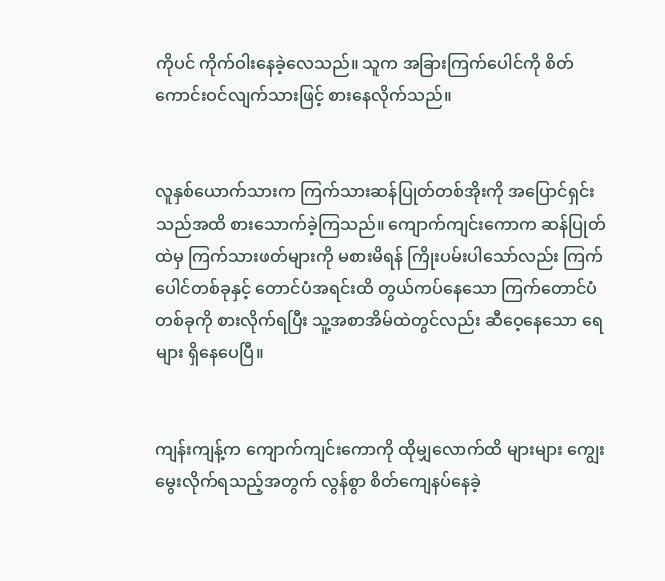ကိုပင် ကိုက်ဝါးနေခဲ့လေသည်။ သူက အခြားကြက်ပေါင်ကို စိတ်ကောင်းဝင်လျက်သားဖြင့် စားနေလိုက်သည်။


လူနှစ်ယောက်သားက ကြက်သားဆန်ပြုတ်တစ်အိုးကို အပြောင်ရှင်းသည်အထိ စားသောက်ခဲ့ကြသည်။ ကျောက်ကျင်းကောက ဆန်ပြုတ်ထဲမှ ကြက်သားဖတ်များကို မစားမိရန် ကြိုးပမ်းပါသော်လည်း ကြက်ပေါင်တစ်ခုနှင့် တောင်ပံအရင်းထိ တွယ်ကပ်နေသော ကြက်တောင်ပံ တစ်ခုကို စားလိုက်ရပြီး သူ့အစာအိမ်ထဲတွင်လည်း ဆီဝေ့နေသော ရေများ ရှိနေပေပြီ။


ကျန်းကျန့်က ကျောက်ကျင်းကောကို ထိုမျှလောက်ထိ များများ ကျွေးမွေးလိုက်ရသည့်အတွက် လွန်စွာ စိတ်ကျေနပ်နေခဲ့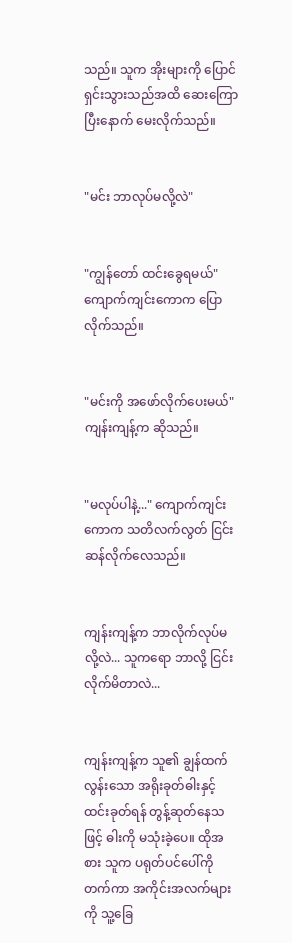သည်။ သူက အိုးများကို ပြောင်ရှင်းသွားသည်အထိ ဆေးကြောပြီးနောက် မေးလိုက်သည်။


"မင်း ဘာလုပ်မလို့လဲ"


"ကျွန်တော် ထင်းခွေရမယ်" ကျောက်ကျင်းကောက ပြောလိုက်သည်။


"မင်းကို အဖော်လိုက်ပေးမယ်" ကျန်းကျန့်က ဆိုသည်။


"မလုပ်ပါနဲ့..." ကျောက်ကျင်းကောက သတိလက်လွတ် ငြင်းဆန်လိုက်လေသည်။


ကျန်းကျန့်က ဘာလိုက်လုပ်မလို့လဲ... သူကရော ဘာလို့ ငြင်းလိုက်မိတာလဲ...


ကျန်းကျန့်က သူ၏ ချွန်ထက်လွန်းသော အရိုးခုတ်ဓါးနှင့် ထင်းခုတ်ရန် တွန့်ဆုတ်နေသဖြင့် ဓါးကို မသုံးခဲ့ပေ။ ထိုအစား သူက ပရုတ်ပင်ပေါ်ကို တက်ကာ အကိုင်းအလက်များကို သူ့ခြေ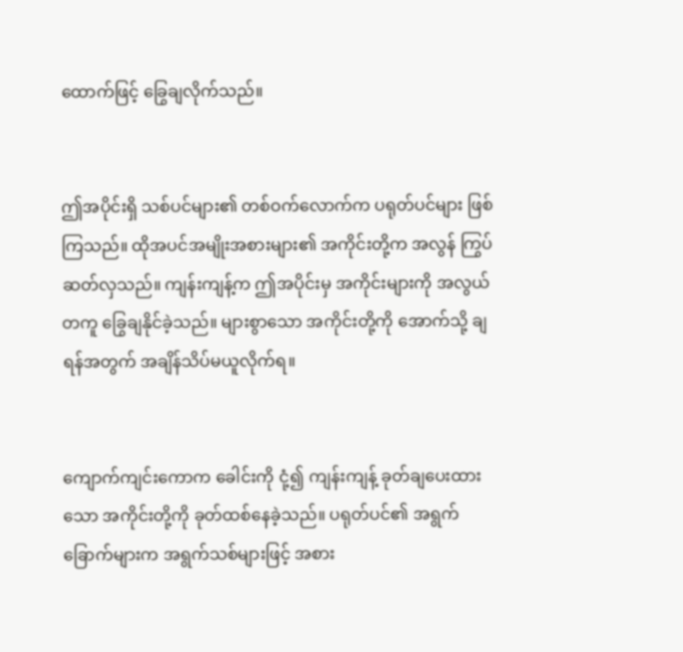ထောက်ဖြင့် ခြွေချလိုက်သည်။


ဤအပိုင်းရှိ သစ်ပင်များ၏ တစ်ဝက်လောက်က ပရုတ်ပင်များ ဖြစ်ကြသည်။ ထိုအပင်အမျိုးအစားများ၏ အကိုင်းတို့က အလွန် ကြွပ်ဆတ်လှသည်။ ကျန်းကျန့်က ဤအပိုင်းမှ အကိုင်းများကို အလွယ်တကူ ခြွေချနိုင်ခဲ့သည်။ များစွာသော အကိုင်းတို့ကို အောက်သို့ ချရန်အတွက် အချိန်သိပ်မယူလိုက်ရ။


ကျောက်ကျင်းကောက ခေါင်းကို ငုံ့၍ ကျန်းကျန့် ခုတ်ချပေးထားသော အကိုင်းတို့ကို ခုတ်ထစ်နေခဲ့သည်။ ပရုတ်ပင်၏ အရွက်ခြောက်များက အရွက်သစ်များဖြင့် အစား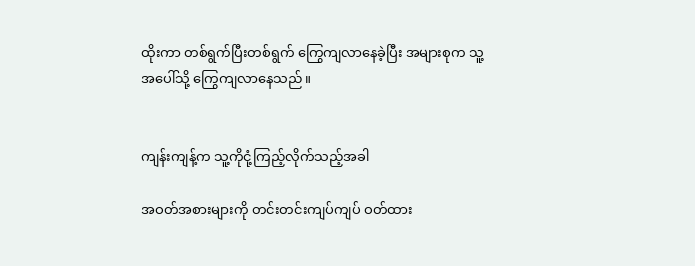ထိုးကာ တစ်ရွက်ပြီးတစ်ရွက် ကြွေကျလာနေခဲ့ပြီး အများစုက သူ့အပေါ်သို့ ကြွေကျလာနေသည်။


ကျန်းကျန့်က သူ့ကိုငုံ့ကြည့်လိုက်သည့်အခါ

အဝတ်အစားများကို တင်းတင်းကျပ်ကျပ် ဝတ်ထား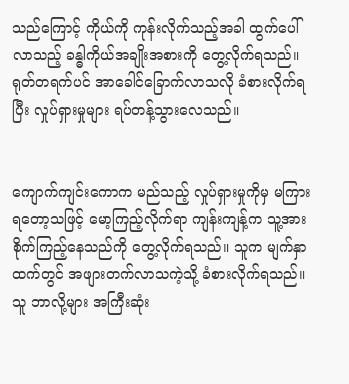သည်ကြောင့် ကိုယ်ကို ကုန်းလိုက်သည့်အခါ ထွက်ပေါ်လာသည့် ခန္ဓါကိုယ်အချိုးအစားကို တွေ့လိုက်ရသည်။ ရုတ်တရက်ပင် အာခေါင်ခြောက်လာသလို ခံစားလိုက်ရပြီး လှုပ်ရှားမှုများ ရပ်တန့်သွားလေသည်။


ကျောက်ကျင်းကောက မည်သည့် လှုပ်ရှားမှုကိုမှ မကြားရတော့သဖြင့် မော့ကြည့်လိုက်ရာ ကျန်းကျန့်က သူ့အား စိုက်ကြည့်နေသည်ကို တွေ့လိုက်ရသည်။ သူက မျက်နှာထက်တွင် အဖျားတက်လာသကဲ့သို့ ခံစားလိုက်ရသည်။ သူ ဘာလို့များ အကြီးဆုံး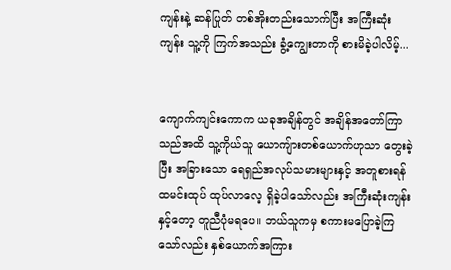ကျန်းနဲ့ ဆန်ပြုတ် တစ်အိုးတည်းသောက်ပြီး အကြီးဆုံးကျန်း သူ့ကို ကြက်အသည်း ခွံ့ကျွေးတာကို စားမိခဲ့ပါလိမ့်...


ကျောက်ကျင်းကောက ယခုအချိန်တွင် အချိန်အတော်ကြာသည်အထိ သူ့ကိုယ်သူ ယောကျ်ားတစ်ယောက်ဟုသာ တွေးခဲ့ပြီး အခြားသော ရေရှည်အလုပ်သမားများနှင့် အတူစားရန် ထမင်းထုပ် ထုပ်လာလေ့ ရှိခဲ့ပါသော်လည်း အကြီးဆုံးကျန်းနှင့်တော့ တူညီပုံမရပေ။ ဘယ်သူကမှ စကားမပြောခဲ့ကြသော်လည်း နှစ်ယောက်အကြား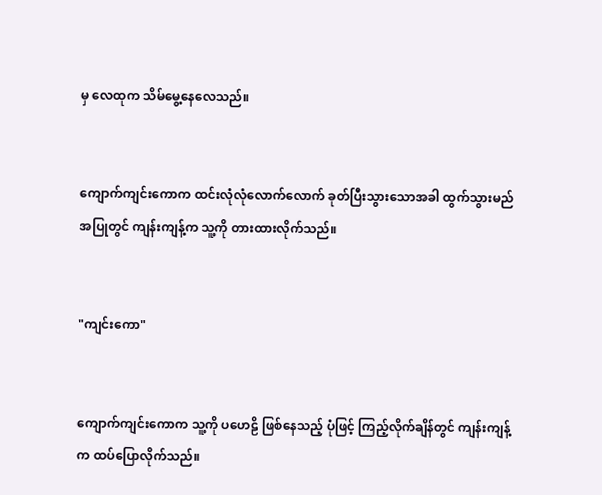မှ လေထုက သိမ်မွေ့နေလေသည်။


ကျောက်ကျင်းကောက ထင်းလုံလုံလောက်လောက် ခုတ်ပြီးသွားသောအခါ ထွက်သွားမည် အပြုတွင် ကျန်းကျန့်က သူ့ကို တားထားလိုက်သည်။


"ကျင်းကော"


ကျောက်ကျင်းကောက သူ့ကို ပဟေဠိ ဖြစ်နေသည့် ပုံဖြင့် ကြည့်လိုက်ချိန်တွင် ကျန်းကျန့်က ထပ်ပြောလိုက်သည်။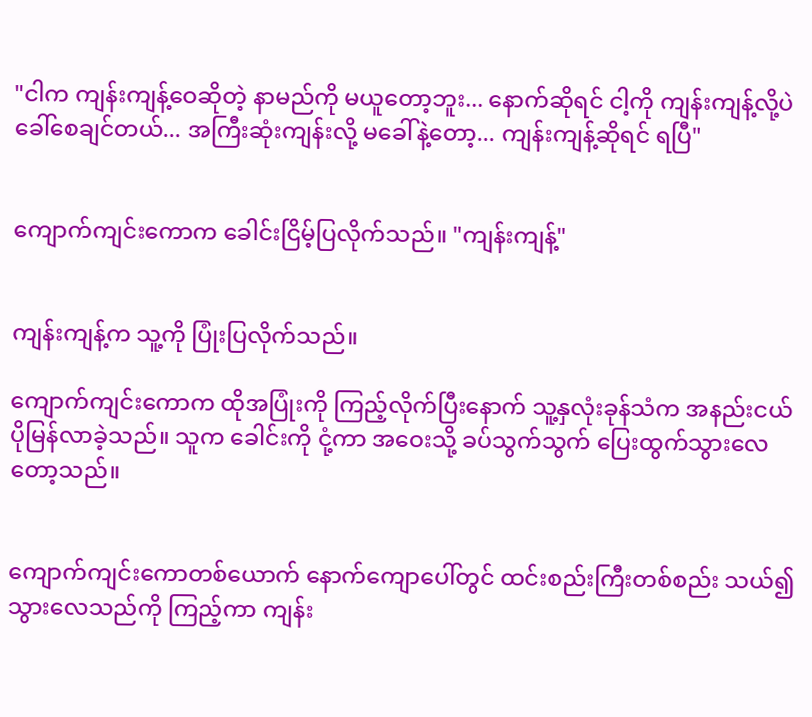"ငါက ကျန်းကျန့်ဝေဆိုတဲ့ နာမည်ကို မယူတော့ဘူး... နောက်ဆိုရင် ငါ့ကို ကျန်းကျန့်လို့ပဲခေါ်စေချင်တယ်... အကြီးဆုံးကျန်းလို့ မခေါ်နဲ့တော့... ကျန်းကျန့်ဆိုရင် ရပြီ"


ကျောက်ကျင်းကောက ခေါင်းငြိမ့်ပြလိုက်သည်။ "ကျန်းကျန့်"


ကျန်းကျန့်က သူ့ကို ပြုံးပြလိုက်သည်။

ကျောက်ကျင်းကောက ထိုအပြုံးကို ကြည့်လိုက်ပြီးနောက် သူ့နှလုံးခုန်သံက အနည်းငယ် ပိုမြန်လာခဲ့သည်။ သူက ခေါင်းကို ငုံ့ကာ အဝေးသို့ ခပ်သွက်သွက် ပြေးထွက်သွားလေတော့သည်။


ကျောက်ကျင်းကောတစ်ယောက် နောက်ကျောပေါ်တွင် ထင်းစည်းကြီးတစ်စည်း သယ်၍ သွားလေသည်ကို ကြည့်ကာ ကျန်း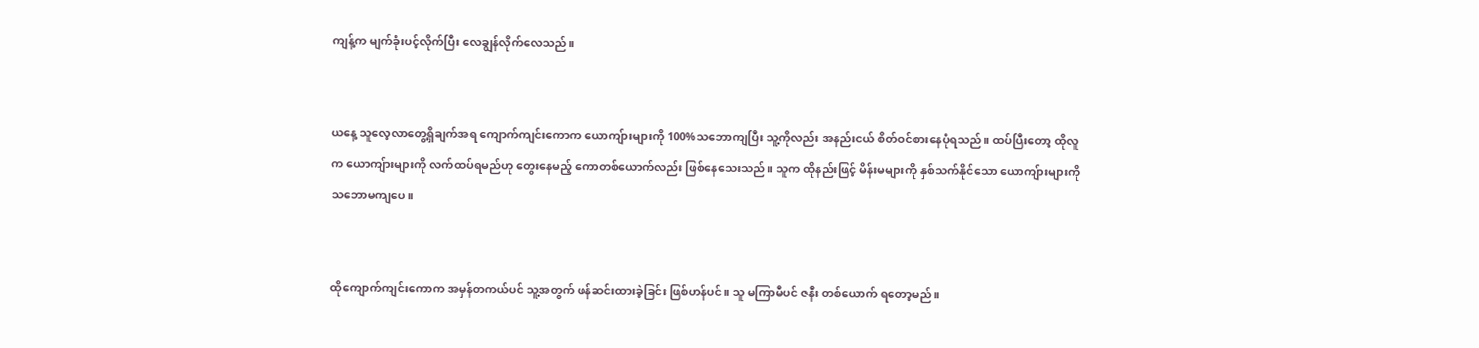ကျန့်က မျက်ခုံးပင့်လိုက်ပြီး လေချွန်လိုက်လေသည်။


ယနေ့ သူလေ့လာတွေ့ရှိချက်အရ ကျောက်ကျင်းကောက ယောကျ်ားများကို 100%သဘောကျပြီး သူ့ကိုလည်း အနည်းငယ် စိတ်ဝင်စားနေပုံရသည်။ ထပ်ပြီးတော့ ထိုလူက ယောကျ်ားများကို လက်ထပ်ရမည်ဟု တွေးနေမည့် ကောတစ်ယောက်လည်း ဖြစ်နေသေးသည်။ သူက ထိုနည်းဖြင့် မိန်းမများကို နှစ်သက်နိုင်သော ယောကျ်ားများကို သဘောမကျပေ။


ထိုကျောက်ကျင်းကောက အမှန်တကယ်ပင် သူ့အတွက် ဖန်ဆင်းထားခဲ့ခြင်း ဖြစ်ဟန်ပင်။ သူ မကြာမီပင် ဇနီး တစ်ယောက် ရတော့မည်။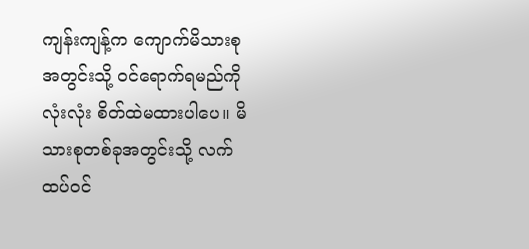ကျန်းကျန့်က ကျောက်မိသားစုအတွင်းသို့ ဝင်ရောက်ရမည်ကို လုံးလုံး စိတ်ထဲမထားပါပေ။ မိသားစုတစ်ခုအတွင်းသို့ လက်ထပ်ဝင်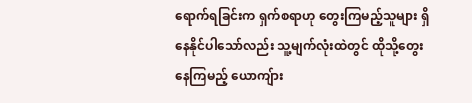ရောက်ရခြင်းက ရှက်စရာဟု တွေးကြမည့်သူများ ရှိနေနိုင်ပါသော်လည်း သူ့မျက်လုံးထဲတွင် ထိုသို့တွေးနေကြမည့် ယောကျ်ား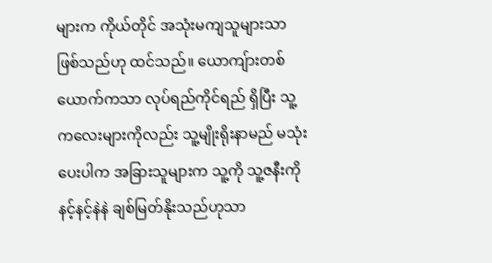များက ကိုယ်တိုင် အသုံးမကျသူများသာ ဖြစ်သည်ဟု ထင်သည်။ ယောကျ်ားတစ်ယောက်ကသာ လုပ်ရည်ကိုင်ရည် ရှိပြီး သူ့ကလေးများကိုလည်း သူ့မျိုးရိုးနာမည် မသုံးပေးပါက အခြားသူများက သူ့ကို သူ့ဇနီးကို နင့်နင့်နဲနဲ ချစ်မြတ်နိုးသည်ဟုသာ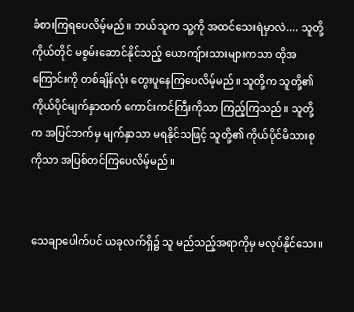ခံစားကြရပေလိမ့်မည်။ ဘယ်သူက သူ့ကို အထင်သေးရဲမှာလဲ.... သူတို့ကိုယ်တိုင် မစွမ်းဆောင်နိုင်သည့် ယောကျ်ားသားများကသာ ထိုအကြောင်းကို တစ်ချိန်လုံး တွေးပူနေကြပေလိမ့်မည်။ သူတို့က သူတို့၏ ကိုယ်ပိုင်မျက်နှာထက် ကောင်းကင်ကြီးကိုသာ ကြည့်ကြသည်။ သူတို့က အပြင်ဘက်မှ မျက်နှာသာ မရနိုင်သဖြင့် သူတို့၏ ကိုယ်ပိုင်မိသားစုကိုသာ အပြစ်တင်ကြပေလိမ့်မည်။


သေချာပေါက်ပင် ယခုလက်ရှိ၌ သူ မည်သည့်အရာကိုမှ မလုပ်နိုင်သေး။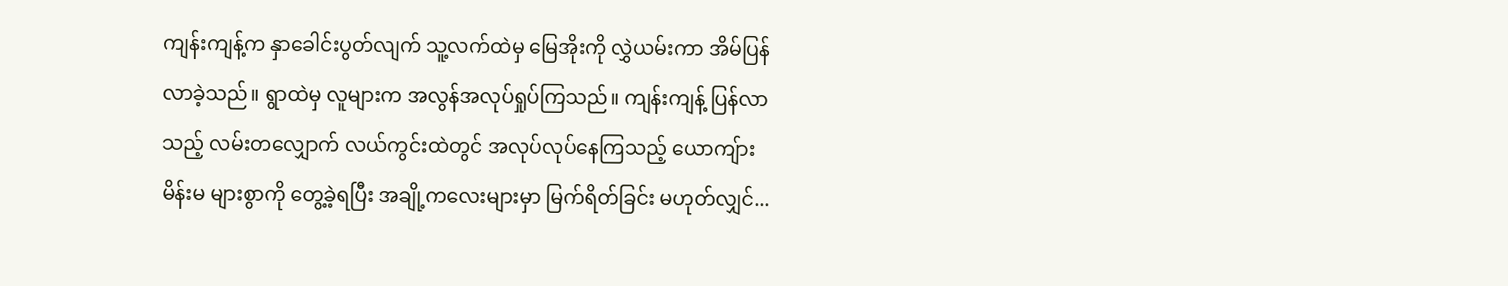ကျန်းကျန့်က နှာခေါင်းပွတ်လျက် သူ့လက်ထဲမှ မြေအိုးကို လွှဲယမ်းကာ အိမ်ပြန်လာခဲ့သည်။ ရွာထဲမှ လူများက အလွန်အလုပ်ရှုပ်ကြသည်။ ကျန်းကျန့် ပြန်လာသည့် လမ်းတလျှောက် လယ်ကွင်းထဲတွင် အလုပ်လုပ်နေကြသည့် ယောကျ်ား မိန်းမ များစွာကို တွေ့ခဲ့ရပြီး အချို့ကလေးများမှာ မြက်ရိတ်ခြင်း မဟုတ်လျှင်...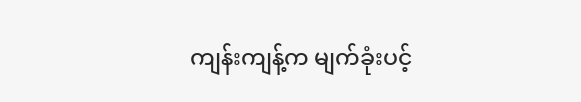ကျန်းကျန့်က မျက်ခုံးပင့်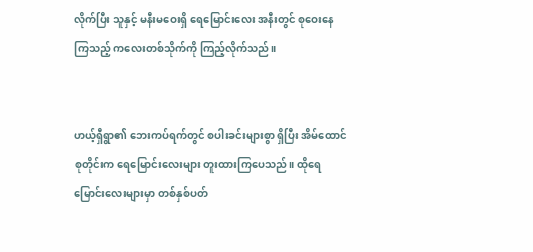လိုက်ပြီး သူနှင့် မနီးမဝေးရှိ ရေမြောင်းလေး အနီးတွင် စုဝေးနေကြသည့် ကလေးတစ်သိုက်ကို ကြည့်လိုက်သည်။


ဟယ့်ရှီရွာ၏ ဘေးကပ်ရက်တွင် စပါးခင်းများစွာ ရှိပြီး အိမ်ထောင်စုတိုင်းက ရေမြောင်းလေးများ တူးထားကြပေသည်။ ထိုရေမြောင်းလေးများမှာ တစ်နှစ်ပတ်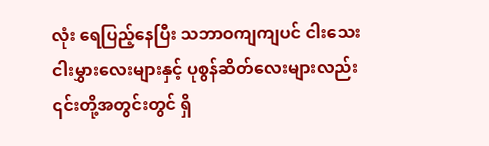လုံး ရေပြည့်နေပြီး သဘာဝကျကျပင် ငါးသေးငါးမွှားလေးများနှင့် ပုစွန်ဆိတ်လေးများလည်း ၎င်းတို့အတွင်းတွင် ရှိ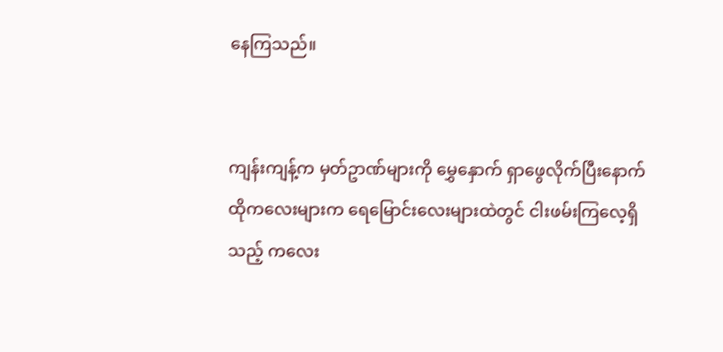နေကြသည်။


ကျန်းကျန့်က မှတ်ဥာဏ်များကို မွှေနှောက် ရှာဖွေလိုက်ပြီးနောက် ထိုကလေးများက ရေမြောင်းလေးများထဲတွင် ငါးဖမ်းကြလေ့ရှိသည့် ကလေး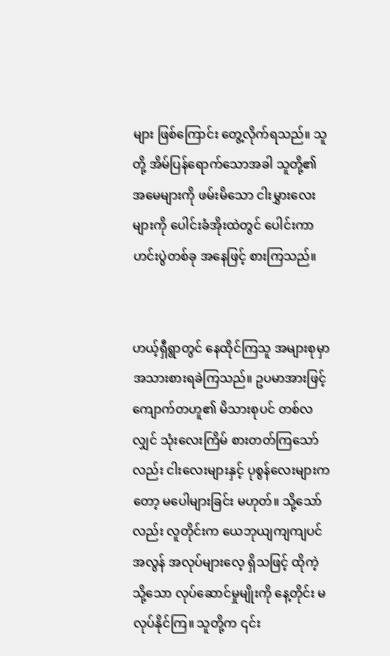များ ဖြစ်ကြောင်း တွေ့လိုက်ရသည်။ သူတို့ အိမ်ပြန်ရောက်သောအခါ သူတို့၏ အမေများကို ဖမ်းမိသော ငါးမွှားလေးများကို ပေါင်းခံအိုးထဲတွင် ပေါင်းကာ ဟင်းပွဲတစ်ခု အနေဖြင့် စားကြသည်။


ဟယ့်ရှီရွာတွင် နေထိုင်ကြသူ အများစုမှာ အသားစားရခဲကြသည်။ ဥပမာအားဖြင့် ကျောက်တဟူ၏ မိသားစုပင် တစ်လလျှင် သုံးလေးကြိမ် စားတတ်ကြသော်လည်း ငါးလေးများနှင့် ပုစွန်လေးများကတော့ မပေါများခြင်း မဟုတ်။ သို့သော်လည်း လူတိုင်းက ယေဘုယျကျကျပင် အလွန် အလုပ်များလေ့ ရှိသဖြင့် ထိုကဲ့သို့သော လုပ်ဆောင်မှုမျိုးကို နေ့တိုင်း မလုပ်နိုင်ကြ။ သူတို့က ၎င်း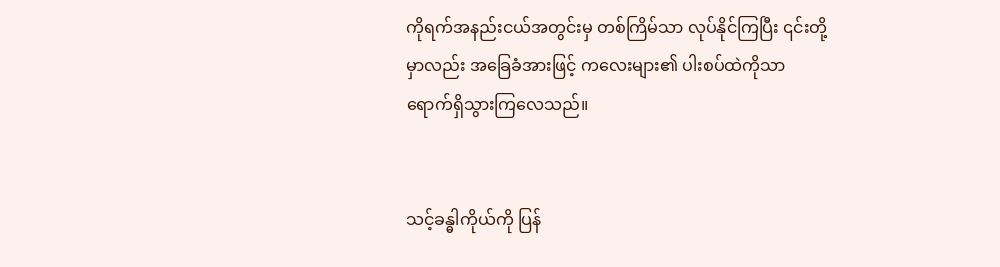ကိုရက်အနည်းငယ်အတွင်းမှ တစ်ကြိမ်သာ လုပ်နိုင်ကြပြီး ၎င်းတို့မှာလည်း အခြေခံအားဖြင့် ကလေးများ၏ ပါးစပ်ထဲကိုသာ ရောက်ရှိသွားကြလေသည်။


သင့်ခန္ဓါကိုယ်ကို ပြန်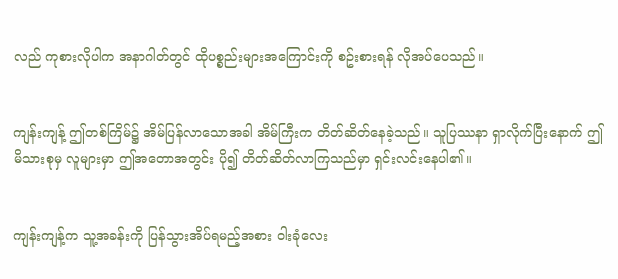လည် ကုစားလိုပါက အနာဂါတ်တွင် ထိုပစ္စည်းများအကြောင်းကို စဥ်းစားရန် လိုအပ်ပေသည်။


ကျန်းကျန့် ဤတစ်ကြိမ်၌ အိမ်ပြန်လာသောအခါ အိမ်ကြီးက တိတ်ဆိတ်နေခဲ့သည်။ သူပြဿနာ ရှာလိုက်ပြီးနောက် ဤမိသားစုမှ လူများမှာ ဤအတောအတွင်း ပို၍ တိတ်ဆိတ်လာကြသည်မှာ ရှင်းလင်းနေပါ၏။


ကျန်းကျန့်က သူ့အခန်းကို ပြန်သွားအိပ်ရမည့်အစား ဝါးခုံလေး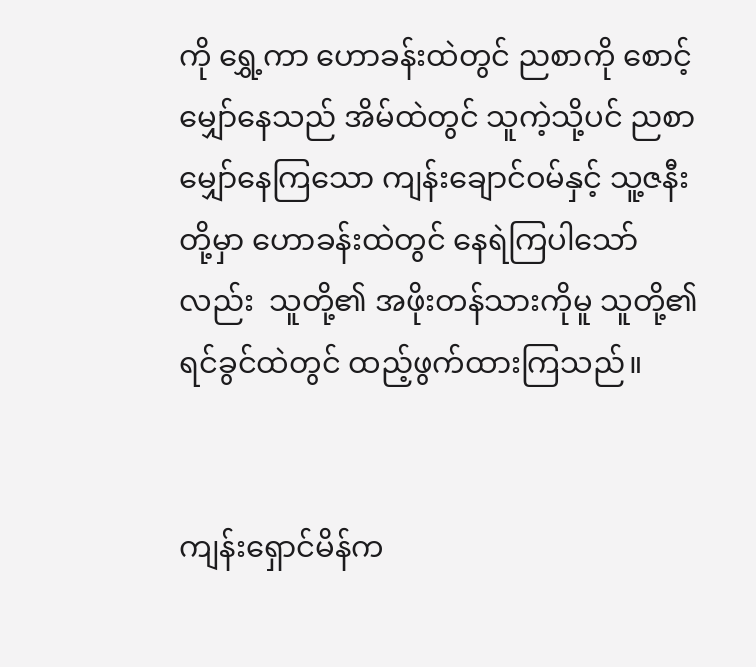ကို ရွှေ့ကာ ဟောခန်းထဲတွင် ညစာကို စောင့်မျှော်နေသည် အိမ်ထဲတွင် သူကဲ့သို့ပင် ညစာမျှော်နေကြသော ကျန်းချောင်ဝမ်နှင့် သူ့ဇနီးတို့မှာ ဟောခန်းထဲတွင် နေရဲကြပါသော်လည်း  သူတို့၏ အဖိုးတန်သားကိုမူ သူတို့၏ ရင်ခွင်ထဲတွင် ထည့်ဖွက်ထားကြသည်။


ကျန်းရှောင်မိန်က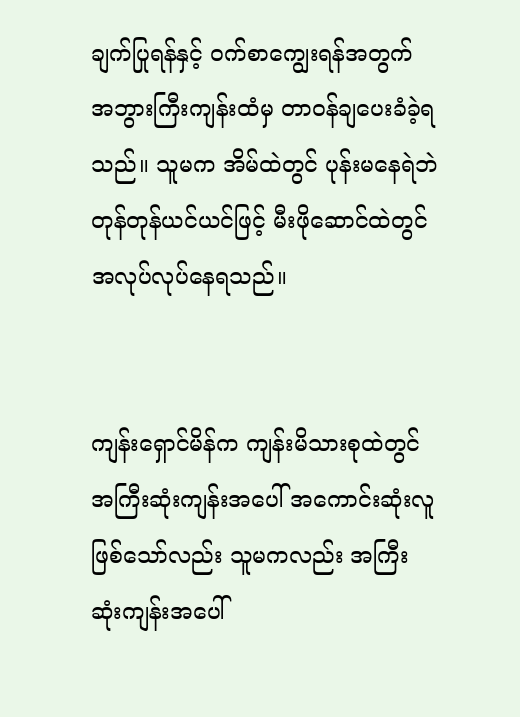ချက်ပြုရန်နှင့် ဝက်စာကျွေးရန်အတွက် အဘွားကြီးကျန်းထံမှ တာဝန်ချပေးခံခဲ့ရသည်။ သူမက အိမ်ထဲတွင် ပုန်းမနေရဲဘဲ တုန်တုန်ယင်ယင်ဖြင့် မီးဖိုဆောင်ထဲတွင် အလုပ်လုပ်နေရသည်။


ကျန်းရှောင်မိန်က ကျန်းမိသားစုထဲတွင် အကြီးဆုံးကျန်းအပေါ် အကောင်းဆုံးလူ ဖြစ်သော်လည်း သူမကလည်း အကြီးဆုံးကျန်းအပေါ်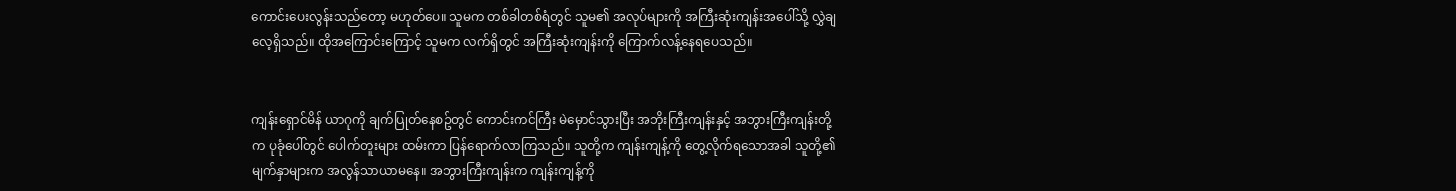ကောင်းပေးလွန်းသည်တော့ မဟုတ်ပေ။ သူမက တစ်ခါတစ်ရံတွင် သူမ၏ အလုပ်များကို အကြီးဆုံးကျန်းအပေါ်သို့ လွှဲချလေ့ရှိသည်။ ထိုအကြောင်းကြောင့် သူမက လက်ရှိတွင် အကြီးဆုံးကျန်းကို ကြောက်လန့်နေရပေသည်။


ကျန်းရှောင်မိန် ယာဂုကို ချက်ပြုတ်နေစဥ်တွင် ကောင်းကင်ကြီး မဲမှောင်သွားပြီး အဘိုးကြီးကျန်းနှင့် အဘွားကြီးကျန်းတို့က ပုခုံပေါ်တွင် ပေါက်တူးများ ထမ်းကာ ပြန်ရောက်လာကြသည်။ သူတို့က ကျန်းကျန့်ကို တွေ့လိုက်ရသောအခါ သူတို့၏ မျက်နှာများက အလွန်သာယာမနေ။ အဘွားကြီးကျန်းက ကျန်းကျန့်ကို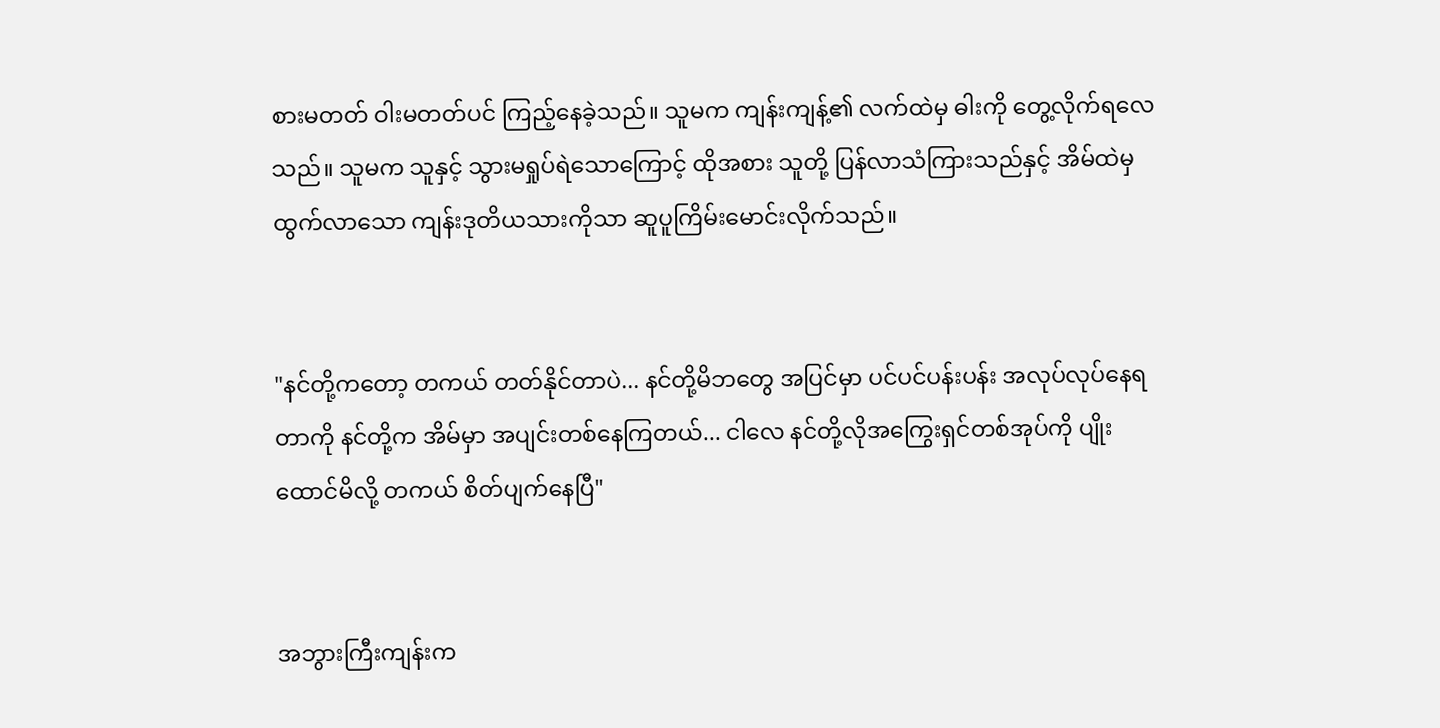စားမတတ် ဝါးမတတ်ပင် ကြည့်နေခဲ့သည်။ သူမက ကျန်းကျန့်၏ လက်ထဲမှ ဓါးကို တွေ့လိုက်ရလေသည်။ သူမက သူနှင့် သွားမရှုပ်ရဲသောကြောင့် ထိုအစား သူတို့ ပြန်လာသံကြားသည်နှင့် အိမ်ထဲမှ ထွက်လာသော ကျန်းဒုတိယသားကိုသာ ဆူပူကြိမ်းမောင်းလိုက်သည်။


"နင်တို့ကတော့ တကယ် တတ်နိုင်တာပဲ... နင်တို့မိဘတွေ အပြင်မှာ ပင်ပင်ပန်းပန်း အလုပ်လုပ်နေရတာကို နင်တို့က အိမ်မှာ အပျင်းတစ်နေကြတယ်... ငါလေ နင်တို့လိုအကြွေးရှင်တစ်အုပ်ကို ပျိုးထောင်မိလို့ တကယ် စိတ်ပျက်နေပြီ"


အဘွားကြီးကျန်းက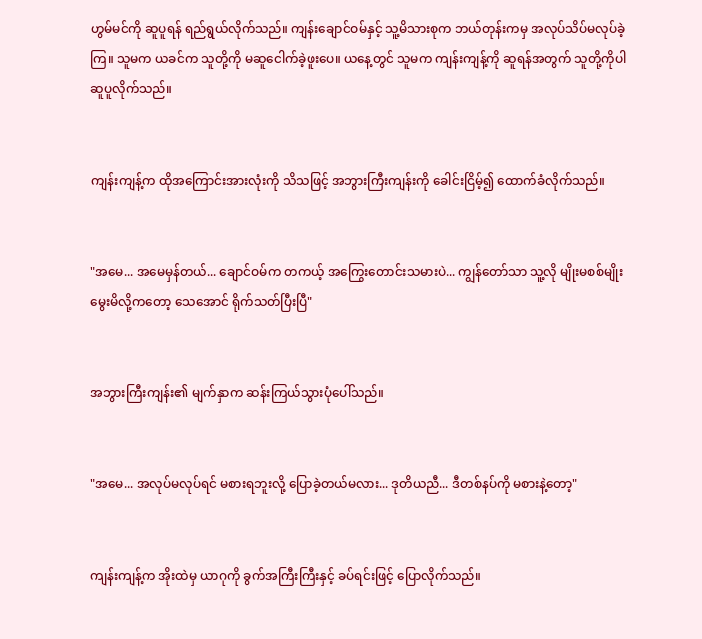ဟွမ်မင်ကို ဆူပူရန် ရည်ရွယ်လိုက်သည်။ ကျန်းချောင်ဝမ်နှင့် သူ့မိသားစုက ဘယ်တုန်းကမှ အလုပ်သိပ်မလုပ်ခဲ့ကြ။ သူမက ယခင်က သူတို့ကို မဆူငေါက်ခဲ့ဖူးပေ။ ယနေ့တွင် သူမက ကျန်းကျန့်ကို ဆူရန်အတွက် သူတို့ကိုပါ ဆူပူလိုက်သည်။


ကျန်းကျန့်က ထိုအကြောင်းအားလုံးကို သိသဖြင့် အဘွားကြီးကျန်းကို ခေါင်းငြိမ့်၍ ထောက်ခံလိုက်သည်။


"အမေ... အမေမှန်တယ်... ချောင်ဝမ်က တကယ့် အကြွေးတောင်းသမားပဲ... ကျွန်တော်သာ သူ့လို မျိုးမစစ်မျိုး မွေးမိလို့ကတော့ သေအောင် ရိုက်သတ်ပြီးပြီ"


အဘွားကြီးကျန်း၏ မျက်နှာက ဆန်းကြယ်သွားပုံပေါ်သည်။


"အမေ... အလုပ်မလုပ်ရင် မစားရဘူးလို့ ပြောခဲ့တယ်မလား... ဒုတိယညီ... ဒီတစ်နပ်ကို မစားနဲ့တော့"


ကျန်းကျန့်က အိုးထဲမှ ယာဂုကို ခွက်အကြီးကြီးနှင့် ခပ်ရင်းဖြင့် ပြောလိုက်သည်။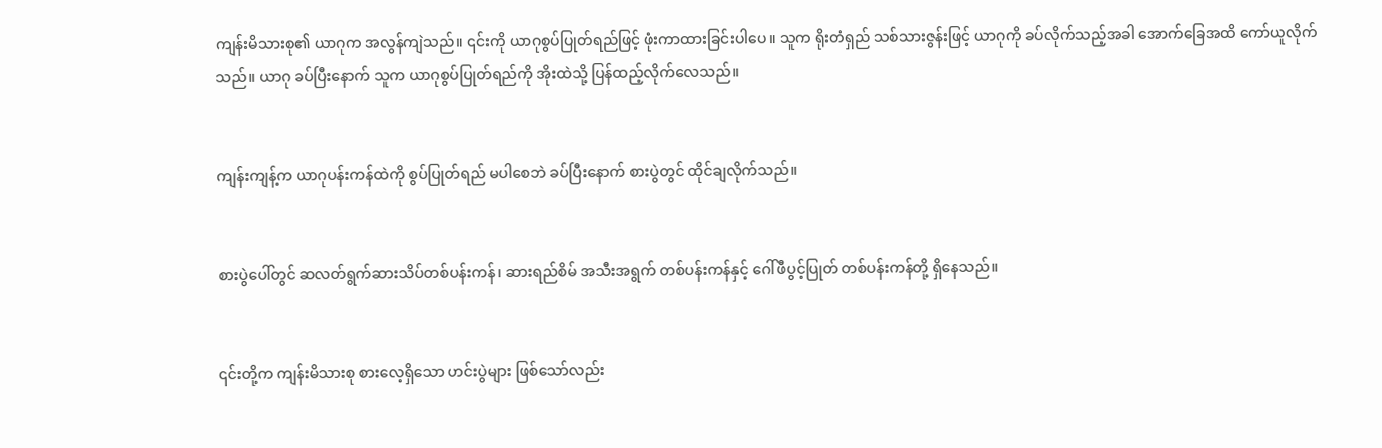ကျန်းမိသားစု၏ ယာဂုက အလွန်ကျဲသည်။ ၎င်းကို ယာဂုစွပ်ပြုတ်ရည်ဖြင့် ဖုံးကာထားခြင်းပါပေ။ သူက ရိုးတံရှည် သစ်သားဇွန်းဖြင့် ယာဂုကို ခပ်လိုက်သည့်အခါ အောက်ခြေအထိ ကော်ယူလိုက်သည်။ ယာဂု ခပ်ပြီးနောက် သူက ယာဂုစွပ်ပြုတ်ရည်ကို အိုးထဲသို့ ပြန်ထည့်လိုက်လေသည်။


ကျန်းကျန့်က ယာဂုပန်းကန်ထဲကို စွပ်ပြုတ်ရည် မပါစေဘဲ ခပ်ပြီးနောက် စားပွဲတွင် ထိုင်ချလိုက်သည်။


စားပွဲပေါ်တွင် ဆလတ်ရွက်ဆားသိပ်တစ်ပန်းကန်၊ ဆားရည်စိမ် အသီးအရွက် တစ်ပန်းကန်နှင့် ဂေါ်ဖီပွင့်ပြုတ် တစ်ပန်းကန်တို့ ရှိနေသည်။


၎င်းတို့က ကျန်းမိသားစု စားလေ့ရှိသော ဟင်းပွဲများ ဖြစ်သော်လည်း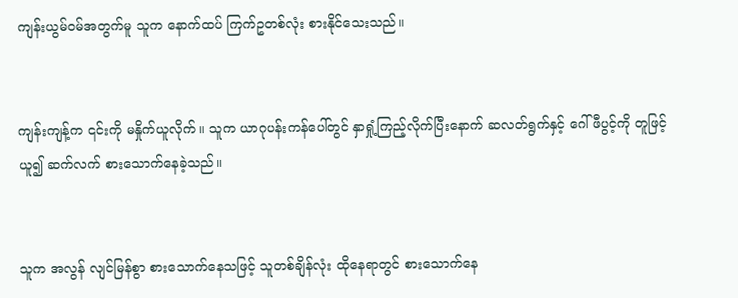ကျန်းယွမ်ဝမ်အတွက်မူ သူက နောက်ထပ် ကြက်ဥတစ်လုံး စားနိုင်သေးသည်။


ကျန်းကျန့်က ၎င်းကို မနှိုက်ယူလိုက်။ သူက ယာဂုပန်းကန်ပေါ်တွင် နှာရှုံ့ကြည့်လိုက်ပြီးနောက် ဆလတ်ရွက်နှင့် ဂေါ်ဖီပွင့်ကို တူဖြင့် ယူ၍ ဆက်လက် စားသောက်နေခဲ့သည်။


သူက အလွန် လျင်မြန်စွာ စားသောက်နေသဖြင့် သူတစ်ချိန်လုံး ထိုနေရာတွင် စားသောက်နေ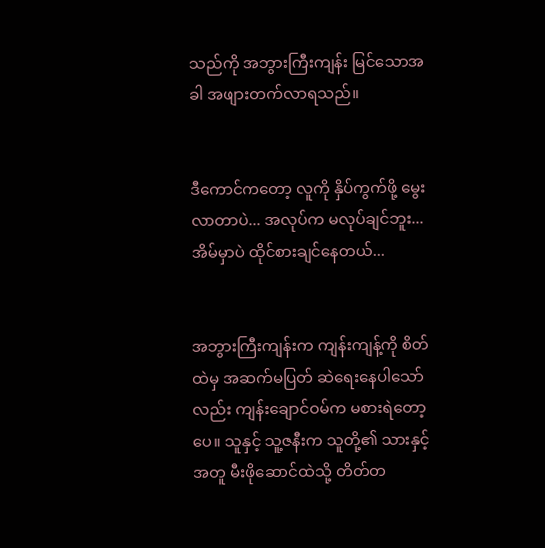သည်ကို အဘွားကြီးကျန်း မြင်သောအခါ အဖျားတက်လာရသည်။


ဒီကောင်ကတော့ လူကို နှိပ်ကွက်ဖို့ မွေးလာတာပဲ... အလုပ်က မလုပ်ချင်ဘူး... အိမ်မှာပဲ ထိုင်စားချင်နေတယ်...


အဘွားကြီးကျန်းက ကျန်းကျန့်ကို စိတ်ထဲမှ အဆက်မပြတ် ဆဲရေးနေပါသော်လည်း ကျန်းချောင်ဝမ်က မစားရဲတော့ပေ။ သူနှင့် သူ့ဇနီးက သူတို့၏ သားနှင့်အတူ မီးဖိုဆောင်ထဲသို့ တိတ်တ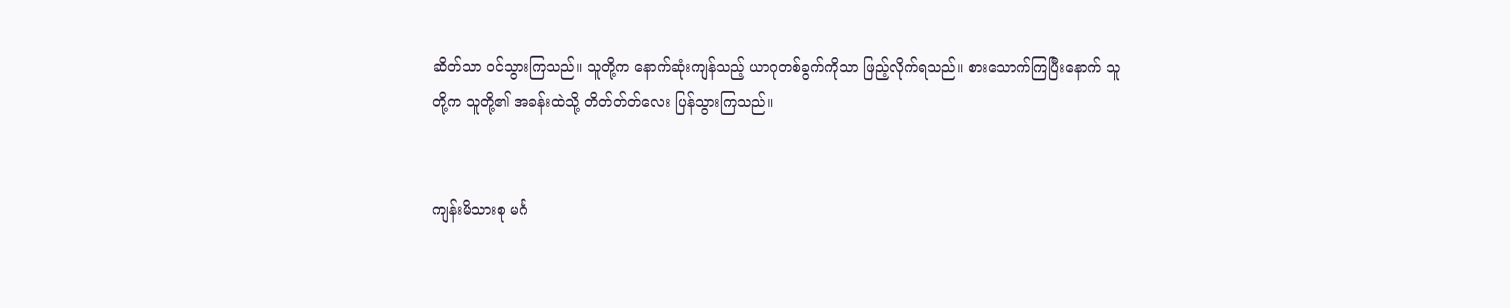ဆိတ်သာ ဝင်သွားကြသည်။ သူတို့က နောက်ဆုံးကျန်သည့် ယာဂုတစ်ခွက်ကိုသာ ဖြည့်လိုက်ရသည်။ စားသောက်ကြပြီးနောက် သူတို့က သူတို့၏ အခန်းထဲသို့ တိတ်တ်တ်လေး ပြန်သွားကြသည်။


ကျန်းမိသားစု မင်္ဂ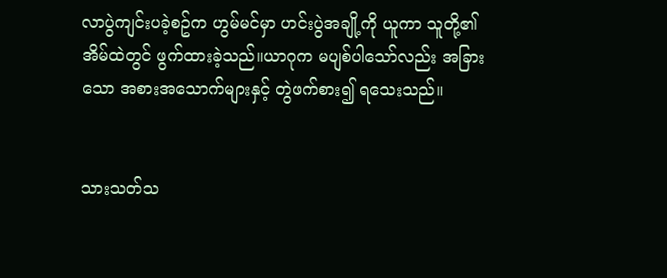လာပွဲကျင်းပခဲ့စဥ်က ဟွမ်မင်မှာ ဟင်းပွဲအချို့ကို ယူကာ သူတို့၏ အိမ်ထဲတွင် ဖွက်ထားခဲ့သည်။ယာဂုက မပျစ်ပါသော်လည်း အခြားသော အစားအသောက်များနှင့် တွဲဖက်စား၍ ရသေးသည်။


သားသတ်သ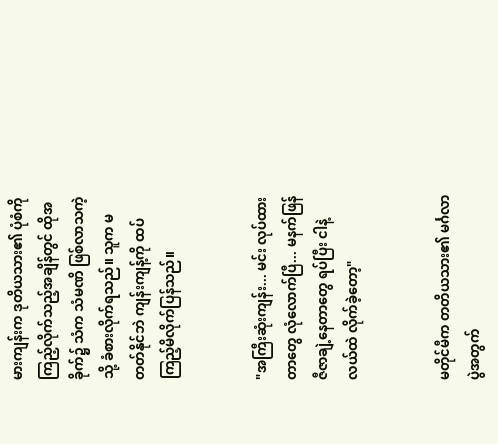မားကျန်းက ဒုတိယသား၏ ပုံစံကို ကြည့်လိုက်သည့်အချိန်တွင် ထိုအခိုက်၌ သံက သံမဏိ ဖြစ်လာသကဲ့သို့ ခံစားလိုက်ရသည်။ သူက မတတ်နိုင်ဘဲ ကျန်းကျန့်ကို ထပ်ကြည့်မိလိုက်ပြန်သည်။


"အကြီးဆုံးကျန်း... မင်း လုပ်ထားတာတွေ လုံလောက်ပြီ... မနက်ဖြန် ဇီဇာချဲ့နေတာတွေ ရပ်ပြီး ငါနဲ့ လယ်ထဲ လိုက်ခဲ့တော့"


မတိုင်မီက တတိယသား၏ မင်္ဂလာပွဲအတွက်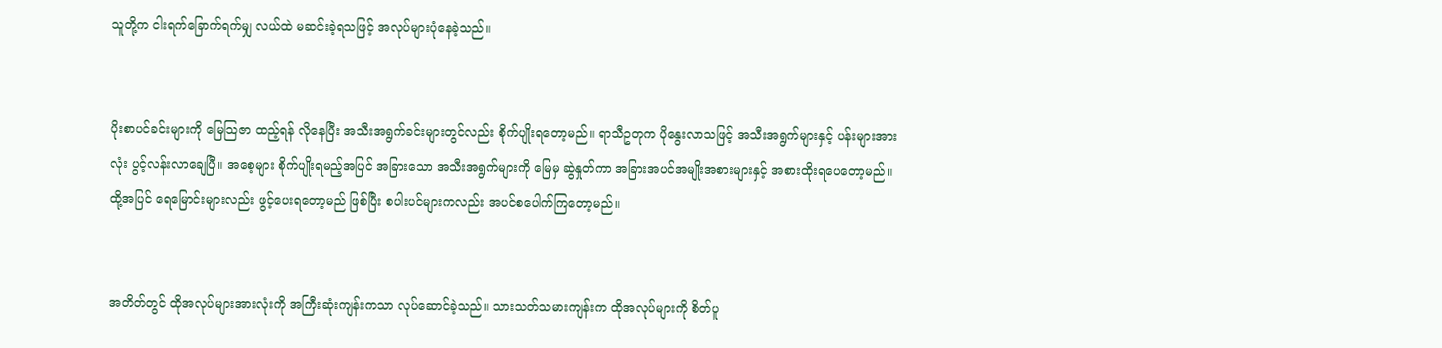သူတို့က ငါးရက်ခြောက်ရက်မျှ လယ်ထဲ မဆင်းခဲ့ရသဖြင့် အလုပ်များပုံနေခဲ့သည်။


ပိုးစာပင်ခင်းများကို မြေသြဇာ ထည့်ရန် လိုနေပြီး အသီးအရွက်ခင်းများတွင်လည်း စိုက်ပျိုးရတော့မည်။ ရာသီဥတုက ပိုနွေးလာသဖြင့် အသီးအရွက်များနှင့် ပန်းများအားလုံး ပွင့်လန်းလာချေပြီ။ အစေ့များ စိုက်ပျိုးရမည့်အပြင် အခြားသော အသီးအရွက်များကို မြေမှ ဆွဲနှုတ်ကာ အခြားအပင်အမျိုးအစားများနှင့် အစားထိုးရပေတော့မည်။ ထို့အပြင် ရေမြောင်းများလည်း ဖွင့်ပေးရတော့မည် ဖြစ်ပြီး စပါးပင်များကလည်း အပင်စပေါက်ကြတော့မည်။


အတိတ်တွင် ထိုအလုပ်များအားလုံးကို အကြီးဆုံးကျန်းကသာ လုပ်ဆောင်ခဲ့သည်။ သားသတ်သမားကျန်းက ထိုအလုပ်များကို စိတ်ပူ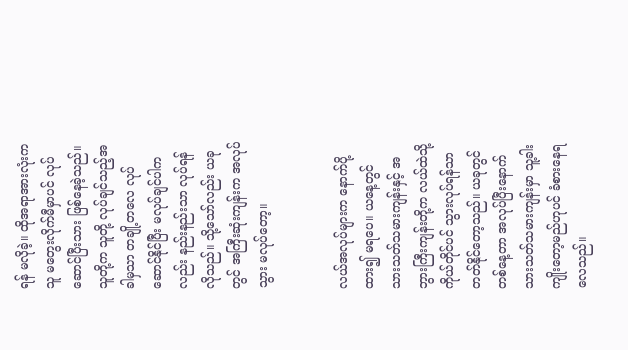ရန် မလိုခဲ့။ ထိုအရာအားလုံးက သူ မတွေးလိုက်မီမှာပင် လုပ်ဆောင်ပြီးသား ဖြစ်နေခဲ့သည်။ သူတို့က သူတို့ လုပ်ချင်သည့်အခါမှသာ တချို့တလေ လုပ်ဆောင်နိုင်ပြီး မလုပ်ချင်ပါကလည်း နည်းနည်းသာ လုပ်ရန် လိုသည်။ သို့သော်လည်း ယခုတွင် အကြီးဆုံးကျန်းက အလုပ်သွား မလုပ်တော့။


လယ်အလုပ်များက နောက်ပို့ထား၍ မရပေ။ ယနေ့တွင် သားသတ်သမားကျန်းနှင့် အဘွားကြီးကျန်းတို့က လယ်ထဲသို့ ကိုယ်တိုင်ပင် သွားလုပ်ရန်သာ တတ်နိုင်တော့သည်။ ယခုတွင် တစ်နေ့တာ အလုပ်ပြီးနောက် သားသတ်သမားကျန်းမှာ သူ့ခါးကျိုးတော့မည်ဟုပင် ခံစားနေရလေသည်။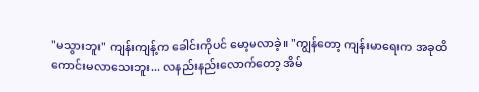"မသွားဘူး" ကျန်းကျန့်က ခေါင်းကိုပင် မော့မလာခဲ့။ "ကျွန်တော့ ကျန်းမာရေးက အခုထိ ကောင်းမလာသေးဘူး... လနည်းနည်းလောက်တော့ အိမ်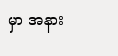မှာ အနား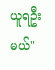ယူရဦးမယ်"